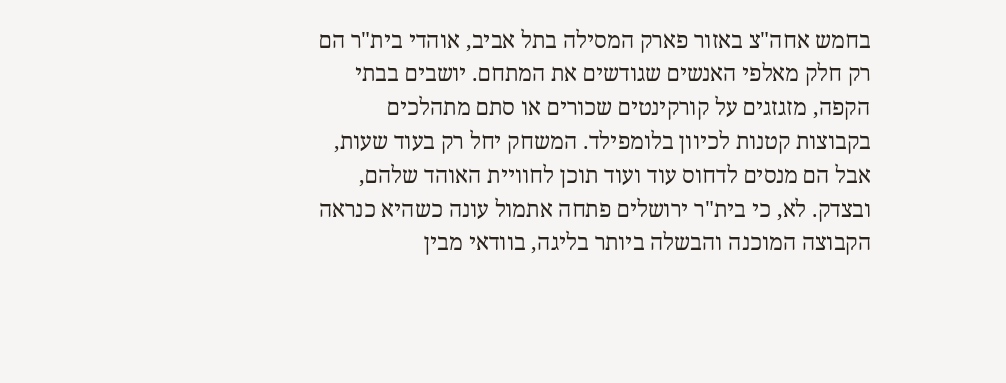בחמש אחה"צ באזור פארק המסילה בתל אביב, אוהדי בית"ר הם רק חלק מאלפי האנשים שגודשים את המתחם. יושבים בבתי הקפה, מזגזגים על קורקינטים שכורים או סתם מתהלכים בקבוצות קטנות לכיוון בלומפילד. המשחק יחל רק בעוד שעות, אבל הם מנסים לדחוס עוד ועוד תוכן לחוויית האוהד שלהם, ובצדק. לא, כי בית"ר ירושלים פתחה אתמול עונה כשהיא כנראה הקבוצה המוכנה והבשלה ביותר בליגה, בוודאי מבין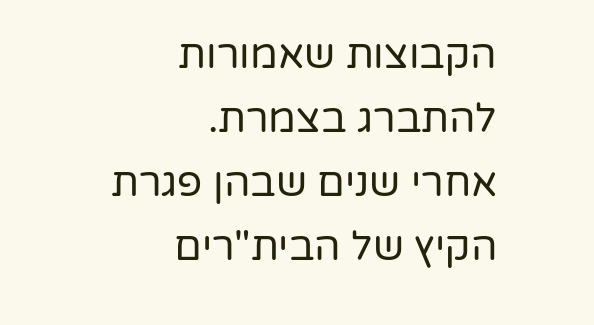הקבוצות שאמורות להתברג בצמרת.
אחרי שנים שבהן פגרת הקיץ של הבית"רים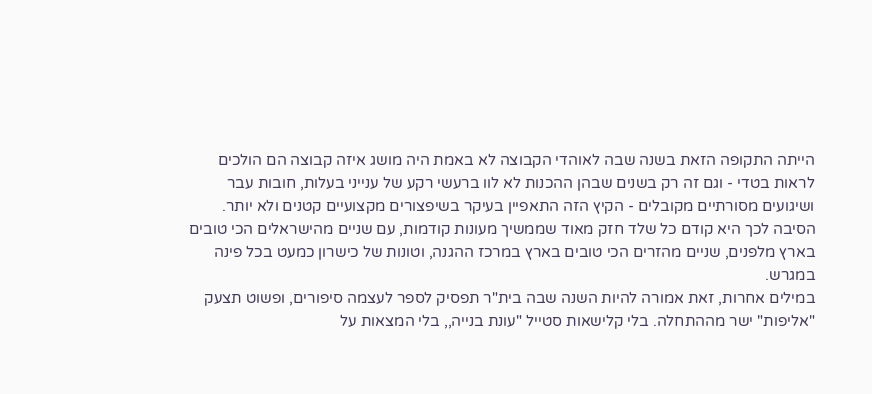הייתה התקופה הזאת בשנה שבה לאוהדי הקבוצה לא באמת היה מושג איזה קבוצה הם הולכים לראות בטדי - וגם זה רק בשנים שבהן ההכנות לא לוו ברעשי רקע של ענייני בעלות, חובות עבר ושיגועים מסורתיים מקובלים - הקיץ הזה התאפיין בעיקר בשיפצורים מקצועיים קטנים ולא יותר.
הסיבה לכך היא קודם כל שלד חזק מאוד שממשיך מעונות קודמות, עם שניים מהישראלים הכי טובים בארץ מלפנים, שניים מהזרים הכי טובים בארץ במרכז ההגנה, וטונות של כישרון כמעט בכל פינה במגרש.
במילים אחרות, זאת אמורה להיות השנה שבה בית"ר תפסיק לספר לעצמה סיפורים, ופשוט תצעק "אליפות" ישר מההתחלה. בלי קלישאות סטייל "עונת בנייה,, בלי המצאות על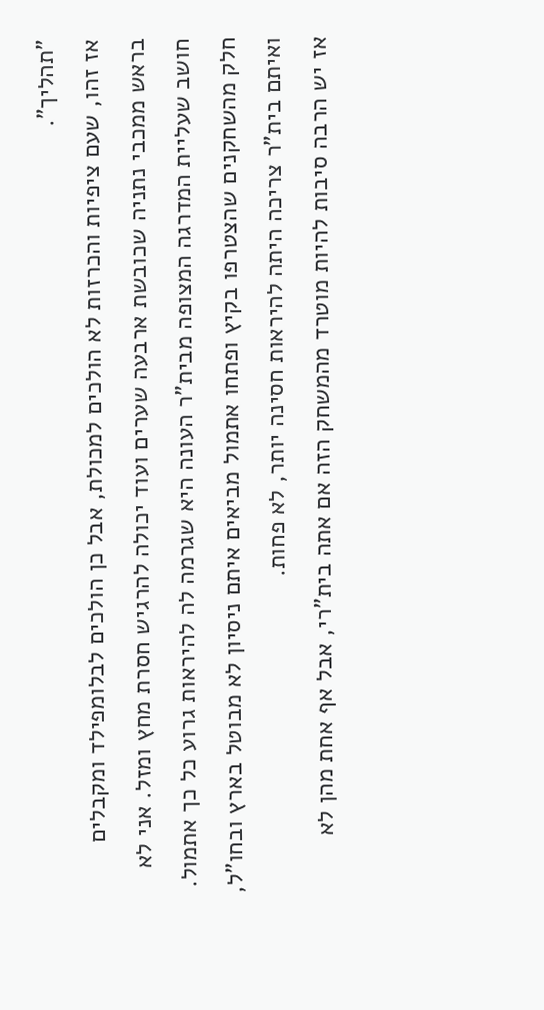"תהליך".
אז זהו, שעם ציפיות והכרזות לא הולכים למכולת, אבל כן הולכים לבלומפילד ומקבלים בראש ממכבי נתניה שכובשת ארבעה שערים ועוד יכולה להרגיש חסרת מחץ ומזל. אני לא חושב שעליית המדרגה המצופה מבית"ר העונה היא שגרמה לה להיראות גרוע כל כך אתמול. חלק מהשחקנים שהצטרפו בקיץ ופתחו אתמול מביאים איתם ניסיון לא מבוטל בארץ ובחו"ל, ואיתם בית"ר צריכה היתה להיראות חסינה יותר, לא פחות.
אז יש הרבה סיבות להיות מוטרד מהמשחק הזה אם אתה בית"רי, אבל אף אחת מהן לא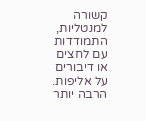קשורה למנטליות, התמודדות עם לחצים או דיבורים על אליפות. הרבה יותר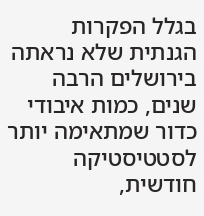בגלל הפקרות הגנתית שלא נראתה בירושלים הרבה שנים, כמות איבודי כדור שמתאימה יותר לסטטיסטיקה חודשית,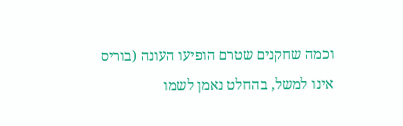וכמה שחקנים שטרם הופיעו העונה (בוריס אינו למשל, בהחלט נאמן לשמו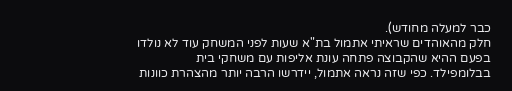כבר למעלה מחודש).
חלק מהאוהדים שראיתי אתמול בת"א שעות לפני המשחק עוד לא נולדו בפעם ההיא שהקבוצה פתחה עונת אליפות עם משחקי בית בבלומפילד. כפי שזה נראה אתמול, יידרשו הרבה יותר מהצהרת כוונות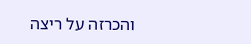והכרזה על ריצה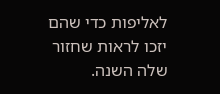לאליפות כדי שהם יזכו לראות שחזור שלה השנה.